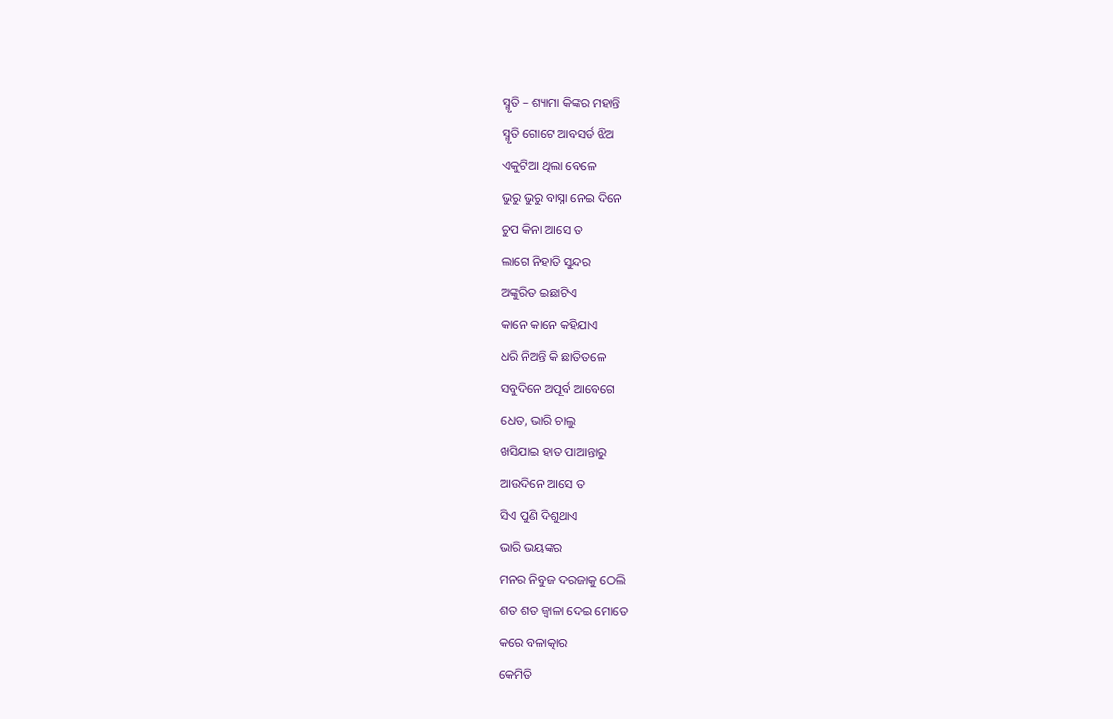ସ୍ମୃତି – ଶ୍ୟାମା କିଙ୍କର ମହାନ୍ତି
ସ୍ମୃତି ଗୋଟେ ଆବସର୍ଡ ଝିଅ
ଏକୁଟିଆ ଥିଲା ବେଳେ
ଭୁରୁ ଭୁରୁ ବାସ୍ନା ନେଇ ଦିନେ
ଚୁପ କିନା ଆସେ ତ
ଲାଗେ ନିହାତି ସୁନ୍ଦର
ଅଙ୍କୁରିତ ଇଛାଟିଏ
କାନେ କାନେ କହିଯାଏ
ଧରି ନିଅନ୍ତି କି ଛାତିତଳେ
ସବୁଦିନେ ଅପୂର୍ବ ଆବେଗେ
ଧେତ, ଭାରି ଚାଲୁ
ଖସିଯାଇ ହାତ ପାଆନ୍ତାରୁ
ଆଉଦିନେ ଆସେ ତ
ସିଏ ପୁଣି ଦିଶୁଥାଏ
ଭାରି ଭୟଙ୍କର
ମନର ନିବୁଜ ଦରଜାକୁ ଠେଲି
ଶତ ଶତ ଜ୍ବାଳା ଦେଇ ମୋତେ
କରେ ବଳାତ୍କାର
କେମିତି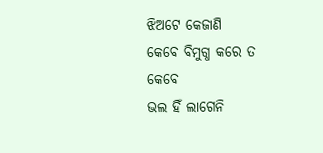ଝିଅଟେ କେଜାଣି
କେବେ ବିମୁଗ୍ଧ କରେ ତ
କେବେ
ଭଲ ହିଁ ଲାଗେନି